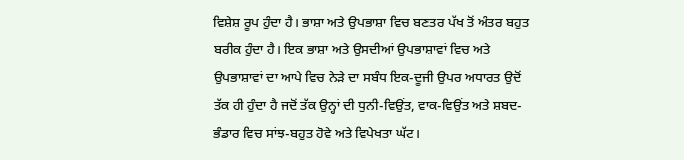ਵਿਸ਼ੇਸ਼ ਰੂਪ ਹੁੰਦਾ ਹੈ। ਭਾਸ਼ਾ ਅਤੇ ਉਪਭਾਸ਼ਾ ਵਿਚ ਬਣਤਰ ਪੱਖ ਤੋਂ ਅੰਤਰ ਬਹੁਤ ਬਰੀਕ ਹੁੰਦਾ ਹੈ। ਇਕ ਭਾਸ਼ਾ ਅਤੇ ਉਸਦੀਆਂ ਉਪਭਾਸ਼ਾਵਾਂ ਵਿਚ ਅਤੇ ਉਪਭਾਸ਼ਾਵਾਂ ਦਾ ਆਪੇ ਵਿਚ ਨੇੜੇ ਦਾ ਸਬੰਧ ਇਕ-ਦੂਜੀ ਉਪਰ ਅਧਾਰਤ ਉਦੋਂ ਤੱਕ ਹੀ ਹੁੰਦਾ ਹੈ ਜਦੋਂ ਤੱਕ ਉਨ੍ਹਾਂ ਦੀ ਧੁਨੀ-ਵਿਉਂਤ, ਵਾਕ-ਵਿਉਂਤ ਅਤੇ ਸ਼ਬਦ-ਭੰਡਾਰ ਵਿਚ ਸਾਂਝ-ਬਹੁਤ ਹੋਵੇ ਅਤੇ ਵਿਪੇਖਤਾ ਘੱਟ।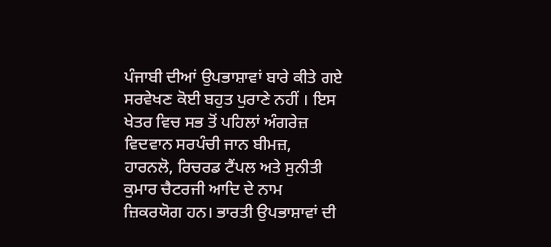ਪੰਜਾਬੀ ਦੀਆਂ ਉਪਭਾਸ਼ਾਵਾਂ ਬਾਰੇ ਕੀਤੇ ਗਏ ਸਰਵੇਖਣ ਕੋਈ ਬਹੁਤ ਪੁਰਾਣੇ ਨਹੀਂ । ਇਸ ਖੇਤਰ ਵਿਚ ਸਭ ਤੋਂ ਪਹਿਲਾਂ ਅੰਗਰੇਜ਼ ਵਿਦਵਾਨ ਸਰਪੰਚੀ ਜਾਨ ਬੀਮਜ਼, ਹਾਰਨਲੋ, ਰਿਚਰਡ ਟੈਂਪਲ ਅਤੇ ਸੁਨੀਤੀ ਕੁਮਾਰ ਚੈਟਰਜੀ ਆਦਿ ਦੇ ਨਾਮ ਜ਼ਿਕਰਯੋਗ ਹਨ। ਭਾਰਤੀ ਉਪਭਾਸ਼ਾਵਾਂ ਦੀ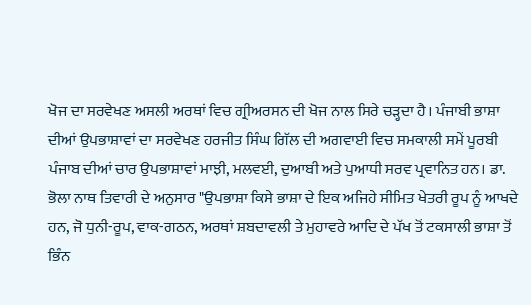ਖੋਜ ਦਾ ਸਰਵੇਖਣ ਅਸਲੀ ਅਰਥਾਂ ਵਿਚ ਗ੍ਰੀਅਰਸਨ ਦੀ ਖੋਜ ਨਾਲ ਸਿਰੇ ਚੜ੍ਹਦਾ ਹੈ। ਪੰਜਾਬੀ ਭਾਸ਼ਾ ਦੀਆਂ ਉਪਭਾਸ਼ਾਵਾਂ ਦਾ ਸਰਵੇਖਣ ਹਰਜੀਤ ਸਿੰਘ ਗਿੱਲ ਦੀ ਅਗਵਾਈ ਵਿਚ ਸਮਕਾਲੀ ਸਮੇਂ ਪੂਰਬੀ ਪੰਜਾਬ ਦੀਆਂ ਚਾਰ ਉਪਭਾਸ਼ਾਵਾਂ ਮਾਝੀ, ਮਲਵਈ, ਦੁਆਬੀ ਅਤੇ ਪੁਆਧੀ ਸਰਵ ਪ੍ਰਵਾਨਿਤ ਹਨ। ਡਾ. ਭੋਲਾ ਨਾਥ ਤਿਵਾਰੀ ਦੇ ਅਨੁਸਾਰ "ਉਪਭਾਸ਼ਾ ਕਿਸੇ ਭਾਸ਼ਾ ਦੇ ਇਕ ਅਜਿਹੇ ਸੀਮਿਤ ਖੇਤਰੀ ਰੂਪ ਨੂੰ ਆਖਦੇ ਹਨ, ਜੋ ਧੁਨੀ-ਰੂਪ, ਵਾਕ-ਗਠਨ, ਅਰਥਾਂ ਸ਼ਬਦਾਵਲੀ ਤੇ ਮੁਹਾਵਰੇ ਆਦਿ ਦੇ ਪੱਖ ਤੋਂ ਟਕਸਾਲੀ ਭਾਸ਼ਾ ਤੋਂ ਭਿੰਨ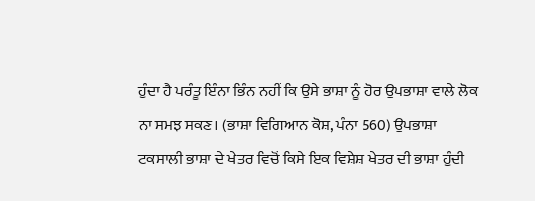ਹੁੰਦਾ ਹੈ ਪਰੰਤੂ ਇੰਨਾ ਭਿੰਨ ਨਹੀਂ ਕਿ ਉਸੇ ਭਾਸ਼ਾ ਨੂੰ ਹੋਰ ਉਪਭਾਸ਼ਾ ਵਾਲੇ ਲੋਕ ਨਾ ਸਮਝ ਸਕਣ। (ਭਾਸ਼ਾ ਵਿਗਿਆਨ ਕੋਸ਼, ਪੰਨਾ 560) ਉਪਭਾਸ਼ਾ ਟਕਸਾਲੀ ਭਾਸ਼ਾ ਦੇ ਖੇਤਰ ਵਿਚੋਂ ਕਿਸੇ ਇਕ ਵਿਸ਼ੇਸ਼ ਖੇਤਰ ਦੀ ਭਾਸ਼ਾ ਹੁੰਦੀ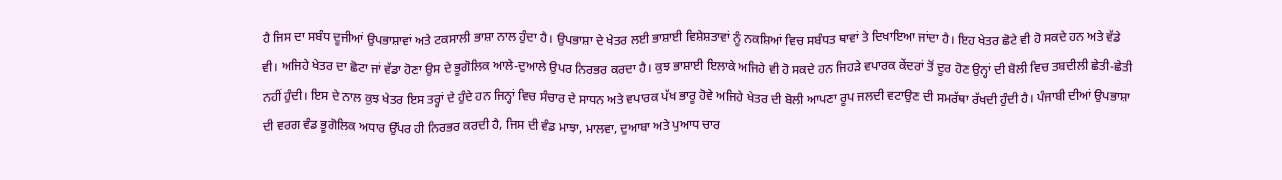ਹੈ ਜਿਸ ਦਾ ਸਬੰਧ ਦੂਜੀਆਂ ਉਪਭਾਸ਼ਾਵਾਂ ਅਤੇ ਟਕਸਾਲੀ ਭਾਸ਼ਾ ਨਾਲ ਹੁੰਦਾ ਹੈ। ਉਪਭਾਸ਼ਾ ਦੇ ਖੇਤਰ ਲਈ ਭਾਸ਼ਾਈ ਵਿਸ਼ੇਸ਼ਤਾਵਾਂ ਨੂੰ ਨਕਸ਼ਿਆਂ ਵਿਚ ਸਬੰਧਤ ਥਾਵਾਂ ਤੇ ਦਿਖਾਇਆ ਜਾਂਦਾ ਹੈ। ਇਹ ਖੇਤਰ ਛੋਟੇ ਵੀ ਹੋ ਸਕਦੇ ਹਨ ਅਤੇ ਵੱਡੇ ਵੀ। ਅਜਿਹੇ ਖੇਤਰ ਦਾ ਛੋਟਾ ਜਾਂ ਵੱਡਾ ਹੋਣਾ ਉਸ ਦੇ ਭੂਗੋਲਿਕ ਆਲੇ-ਦੁਆਲੇ ਉਪਰ ਨਿਰਭਰ ਕਰਦਾ ਹੈ। ਕੁਝ ਭਾਸ਼ਾਈ ਇਲਾਕੇ ਅਜਿਹੇ ਵੀ ਹੋ ਸਕਦੇ ਹਨ ਜਿਹੜੇ ਵਪਾਰਕ ਕੇਂਦਰਾਂ ਤੋਂ ਦੂਰ ਹੋਣ ਉਨ੍ਹਾਂ ਦੀ ਬੋਲੀ ਵਿਚ ਤਬਦੀਲੀ ਛੇਤੀ-ਛੇਤੀ ਨਹੀਂ ਹੁੰਦੀ। ਇਸ ਦੇ ਨਾਲ ਕੁਝ ਖੇਤਰ ਇਸ ਤਰ੍ਹਾਂ ਦੇ ਹੁੰਦੇ ਹਨ ਜਿਨ੍ਹਾਂ ਵਿਚ ਸੰਚਾਰ ਦੇ ਸਾਧਨ ਅਤੇ ਵਪਾਰਕ ਪੱਖ ਭਾਰੂ ਹੋਵੇ ਅਜਿਹੇ ਖੇਤਰ ਦੀ ਬੋਲੀ ਆਪਣਾ ਰੂਪ ਜਲਦੀ ਵਟਾਉਣ ਦੀ ਸਮਰੱਥਾ ਰੱਖਦੀ ਹੁੰਦੀ ਹੈ। ਪੰਜਾਬੀ ਦੀਆਂ ਉਪਭਾਸ਼ਾ ਦੀ ਵਰਗ ਵੰਡ ਭੂਗੋਲਿਕ ਅਧਾਰ ਉੱਪਰ ਹੀ ਨਿਰਭਰ ਕਰਦੀ ਹੈ, ਜਿਸ ਦੀ ਵੰਡ ਮਾਝਾ, ਮਾਲਵਾ, ਦੁਆਬਾ ਅਤੇ ਪੁਆਧ ਚਾਰ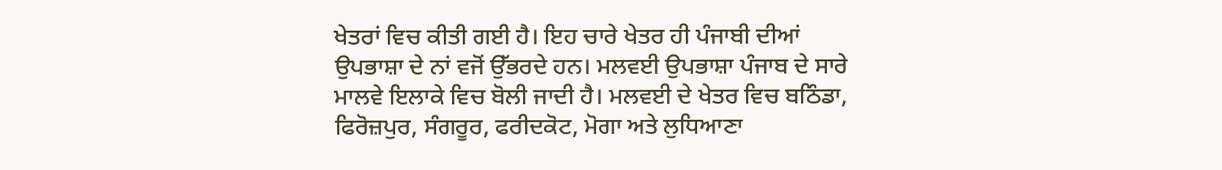ਖੇਤਰਾਂ ਵਿਚ ਕੀਤੀ ਗਈ ਹੈ। ਇਹ ਚਾਰੇ ਖੇਤਰ ਹੀ ਪੰਜਾਬੀ ਦੀਆਂ ਉਪਭਾਸ਼ਾ ਦੇ ਨਾਂ ਵਜੋਂ ਉੱਭਰਦੇ ਹਨ। ਮਲਵਈ ਉਪਭਾਸ਼ਾ ਪੰਜਾਬ ਦੇ ਸਾਰੇ ਮਾਲਵੇ ਇਲਾਕੇ ਵਿਚ ਬੋਲੀ ਜਾਦੀ ਹੈ। ਮਲਵਈ ਦੇ ਖੇਤਰ ਵਿਚ ਬਠਿੰਡਾ, ਫਿਰੋਜ਼ਪੁਰ, ਸੰਗਰੂਰ, ਫਰੀਦਕੋਟ, ਮੋਗਾ ਅਤੇ ਲੁਧਿਆਣਾ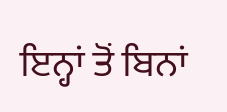ਇਨ੍ਹਾਂ ਤੋਂ ਬਿਨਾਂ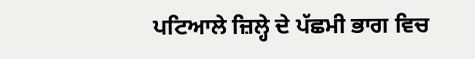ਪਟਿਆਲੇ ਜ਼ਿਲ੍ਹੇ ਦੇ ਪੱਛਮੀ ਭਾਗ ਵਿਚ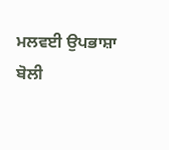ਮਲਵਈ ਉਪਭਾਸ਼ਾ ਬੋਲੀ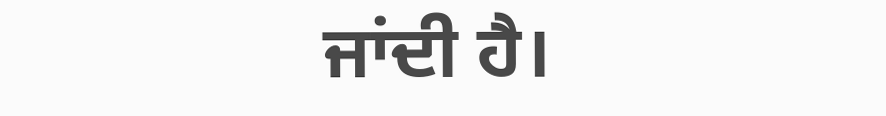ਜਾਂਦੀ ਹੈ।